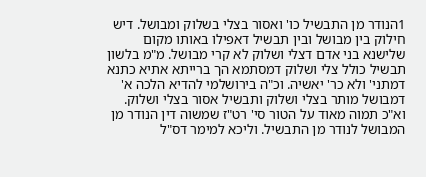1הנודר מן התבשיל כו' ואסור בצלי בשלוק ומבושל. דיש חילוק בין מבושל ובין תבשיל דאפילו באותו מקום שלישנא בני אדם דצלי ושלוק לא קרי מבושל. מ"מ בלשון תבשיל כולל צלי ושלוק דמסתמא הך ברייתא אתיא כתנא דמתני' ולא כר' יאשיה. וכ"ה בירושלמי להדיא הלכה א' דמבושל מותר בצלי ושלוק ותבשיל אסור בצלי ושלוק. וא"כ תמוה מאוד על הטור סי' רט"ז שמשוה דין הנודר מן המבושל לנודר מן התבשיל. וליכא למימר דס"ל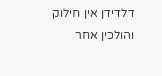דלדידן אין חילוק והולכין אחר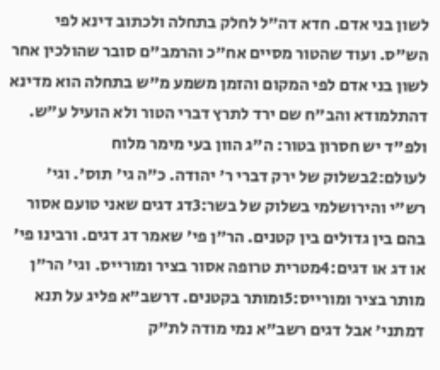לשון בני אדם. חדא דה"ל לחלק בתחלה ולכתוב דינא לפי הש"ס. ועוד שהטור מסיים אח"כ והרמב"ם סובר שהולכין אחר לשון בני אדם לפי המקום והזמן משמע מ"ש בתחלה הוא מדינא דהתלמודא והב"ח שם ירד לתרץ דברי הטור ולא הועיל ע"ש. ולפ"ד יש חסרון בטור: ה"ג הוון בעי מימר מלוח לעולם:2בשלוק של ירק דברי ר' יהודה. כ"ה גי' תוס'. וגי' רש"י והירושלמי בשלוק של בשר:3דג דגים שאני טועם אסור בהם בין גדולים בין קטנים. הר"ן פי' שאמר דג דגים. ורבינו פי' או דג או דגים:4מטרית טרופה אסור בציר ומורייס. וגי' הר"ן מותר בציר ומורייס:5ומותר בקטנים. דרשב"א פליג על תנא דמתני' אבל דגים רשב"א נמי מודה לת"ק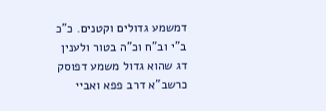דמשמע גדולים וקטנים. כ"כ ב"י וב"ח וכ"ה בטור ולענין דג שהוא גדול משמע דפוסק כרשב"א דרב פפא ואביי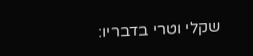שקלי וטרי בדבריו: